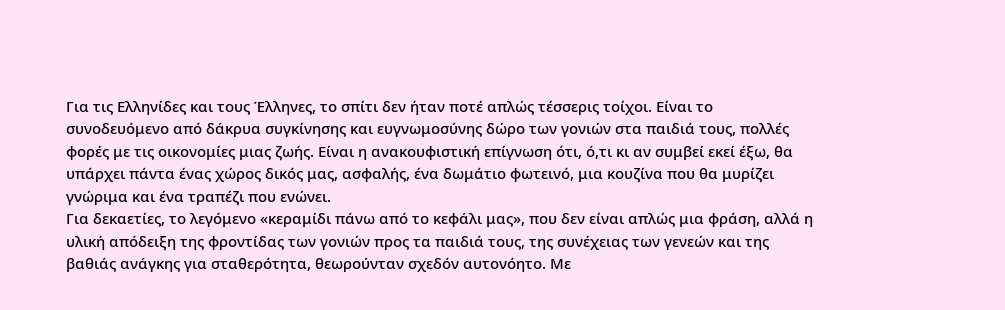Για τις Ελληνίδες και τους Έλληνες, το σπίτι δεν ήταν ποτέ απλώς τέσσερις τοίχοι. Είναι το συνοδευόμενο από δάκρυα συγκίνησης και ευγνωμοσύνης δώρο των γονιών στα παιδιά τους, πολλές φορές με τις οικονομίες μιας ζωής. Είναι η ανακουφιστική επίγνωση ότι, ό,τι κι αν συμβεί εκεί έξω, θα υπάρχει πάντα ένας χώρος δικός μας, ασφαλής, ένα δωμάτιο φωτεινό, μια κουζίνα που θα μυρίζει γνώριμα και ένα τραπέζι που ενώνει.
Για δεκαετίες, το λεγόμενο «κεραμίδι πάνω από το κεφάλι μας», που δεν είναι απλώς μια φράση, αλλά η υλική απόδειξη της φροντίδας των γονιών προς τα παιδιά τους, της συνέχειας των γενεών και της βαθιάς ανάγκης για σταθερότητα, θεωρούνταν σχεδόν αυτονόητο. Με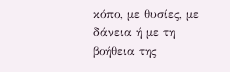κόπο, με θυσίες, με δάνεια ή με τη βοήθεια της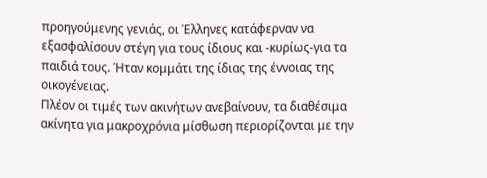προηγούμενης γενιάς, οι Έλληνες κατάφερναν να εξασφαλίσουν στέγη για τους ίδιους και -κυρίως-για τα παιδιά τους. Ήταν κομμάτι της ίδιας της έννοιας της οικογένειας.
Πλέον οι τιμές των ακινήτων ανεβαίνουν, τα διαθέσιμα ακίνητα για μακροχρόνια μίσθωση περιορίζονται με την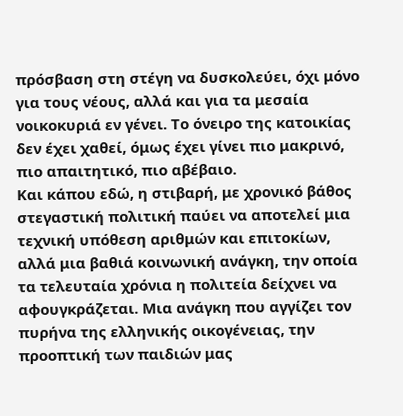πρόσβαση στη στέγη να δυσκολεύει, όχι μόνο για τους νέους, αλλά και για τα μεσαία νοικοκυριά εν γένει. Το όνειρο της κατοικίας δεν έχει χαθεί, όμως έχει γίνει πιο μακρινό, πιο απαιτητικό, πιο αβέβαιο.
Και κάπου εδώ, η στιβαρή, με χρονικό βάθος στεγαστική πολιτική παύει να αποτελεί μια τεχνική υπόθεση αριθμών και επιτοκίων, αλλά μια βαθιά κοινωνική ανάγκη, την οποία τα τελευταία χρόνια η πολιτεία δείχνει να αφουγκράζεται. Μια ανάγκη που αγγίζει τον πυρήνα της ελληνικής οικογένειας, την προοπτική των παιδιών μας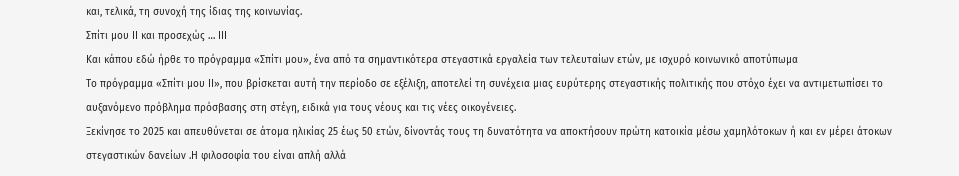και, τελικά, τη συνοχή της ίδιας της κοινωνίας.
Σπίτι μου ΙΙ και προσεχώς … ΙΙΙ
Και κάπου εδώ ήρθε το πρόγραμμα «Σπίτι μου», ένα από τα σημαντικότερα στεγαστικά εργαλεία των τελευταίων ετών, με ισχυρό κοινωνικό αποτύπωμα
Το πρόγραμμα «Σπίτι μου ΙΙ», που βρίσκεται αυτή την περίοδο σε εξέλιξη, αποτελεί τη συνέχεια μιας ευρύτερης στεγαστικής πολιτικής που στόχο έχει να αντιμετωπίσει το αυξανόμενο πρόβλημα πρόσβασης στη στέγη, ειδικά για τους νέους και τις νέες οικογένειες.
Ξεκίνησε το 2025 και απευθύνεται σε άτομα ηλικίας 25 έως 50 ετών, δίνοντάς τους τη δυνατότητα να αποκτήσουν πρώτη κατοικία μέσω χαμηλότοκων ή και εν μέρει άτοκων στεγαστικών δανείων .Η φιλοσοφία του είναι απλή αλλά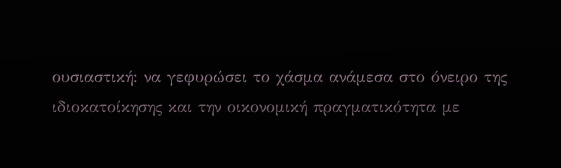ουσιαστική: να γεφυρώσει το χάσμα ανάμεσα στο όνειρο της ιδιοκατοίκησης και την οικονομική πραγματικότητα με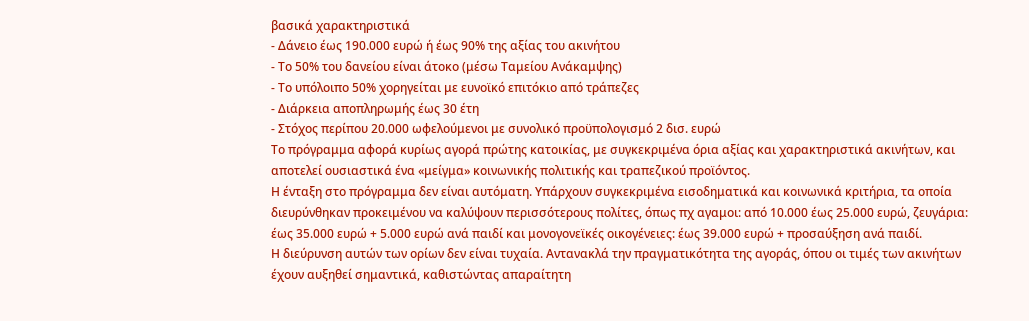βασικά χαρακτηριστικά
- Δάνειο έως 190.000 ευρώ ή έως 90% της αξίας του ακινήτου
- Το 50% του δανείου είναι άτοκο (μέσω Ταμείου Ανάκαμψης)
- Το υπόλοιπο 50% χορηγείται με ευνοϊκό επιτόκιο από τράπεζες
- Διάρκεια αποπληρωμής έως 30 έτη
- Στόχος περίπου 20.000 ωφελούμενοι με συνολικό προϋπολογισμό 2 δισ. ευρώ
Το πρόγραμμα αφορά κυρίως αγορά πρώτης κατοικίας, με συγκεκριμένα όρια αξίας και χαρακτηριστικά ακινήτων, και αποτελεί ουσιαστικά ένα «μείγμα» κοινωνικής πολιτικής και τραπεζικού προϊόντος.
Η ένταξη στο πρόγραμμα δεν είναι αυτόματη. Υπάρχουν συγκεκριμένα εισοδηματικά και κοινωνικά κριτήρια, τα οποία διευρύνθηκαν προκειμένου να καλύψουν περισσότερους πολίτες, όπως πχ αγαμοι: από 10.000 έως 25.000 ευρώ, ζευγάρια: έως 35.000 ευρώ + 5.000 ευρώ ανά παιδί και μονογονεϊκές οικογένειες: έως 39.000 ευρώ + προσαύξηση ανά παιδί.
Η διεύρυνση αυτών των ορίων δεν είναι τυχαία. Αντανακλά την πραγματικότητα της αγοράς, όπου οι τιμές των ακινήτων έχουν αυξηθεί σημαντικά, καθιστώντας απαραίτητη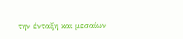την ένταξη και μεσαίων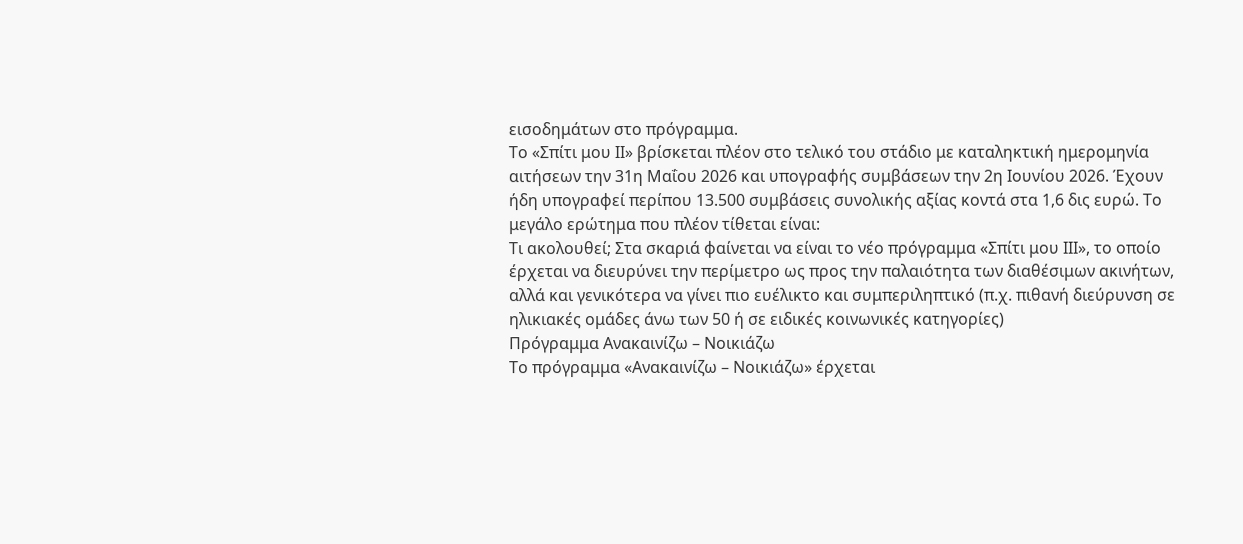εισοδημάτων στο πρόγραμμα.
Το «Σπίτι μου ΙΙ» βρίσκεται πλέον στο τελικό του στάδιο με καταληκτική ημερομηνία αιτήσεων την 31η Μαΐου 2026 και υπογραφής συμβάσεων την 2η Ιουνίου 2026. Έχουν ήδη υπογραφεί περίπου 13.500 συμβάσεις συνολικής αξίας κοντά στα 1,6 δις ευρώ. Το μεγάλο ερώτημα που πλέον τίθεται είναι:
Τι ακολουθεί; Στα σκαριά φαίνεται να είναι το νέο πρόγραμμα «Σπίτι μου ΙΙΙ», το οποίο έρχεται να διευρύνει την περίμετρο ως προς την παλαιότητα των διαθέσιμων ακινήτων, αλλά και γενικότερα να γίνει πιο ευέλικτο και συμπεριληπτικό (π.χ. πιθανή διεύρυνση σε ηλικιακές ομάδες άνω των 50 ή σε ειδικές κοινωνικές κατηγορίες)
Πρόγραμμα Ανακαινίζω – Νοικιάζω
Το πρόγραμμα «Ανακαινίζω – Νοικιάζω» έρχεται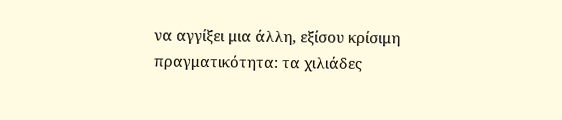να αγγίξει μια άλλη, εξίσου κρίσιμη πραγματικότητα: τα χιλιάδες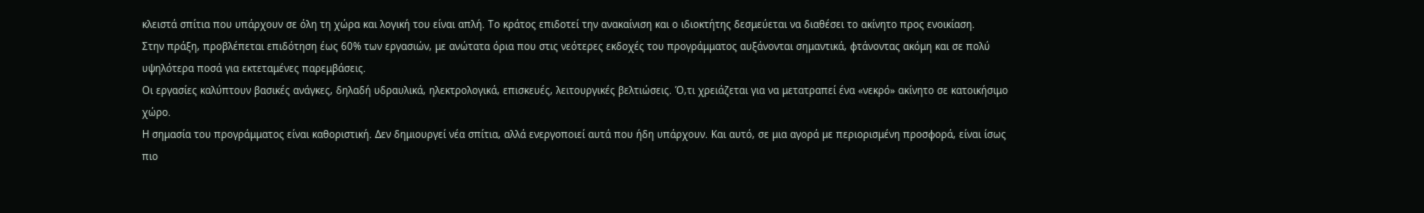κλειστά σπίτια που υπάρχουν σε όλη τη χώρα και λογική του είναι απλή. Το κράτος επιδοτεί την ανακαίνιση και ο ιδιοκτήτης δεσμεύεται να διαθέσει το ακίνητο προς ενοικίαση.
Στην πράξη, προβλέπεται επιδότηση έως 60% των εργασιών, με ανώτατα όρια που στις νεότερες εκδοχές του προγράμματος αυξάνονται σημαντικά, φτάνοντας ακόμη και σε πολύ υψηλότερα ποσά για εκτεταμένες παρεμβάσεις.
Οι εργασίες καλύπτουν βασικές ανάγκες, δηλαδή υδραυλικά, ηλεκτρολογικά, επισκευές, λειτουργικές βελτιώσεις. Ό,τι χρειάζεται για να μετατραπεί ένα «νεκρό» ακίνητο σε κατοικήσιμο χώρο.
Η σημασία του προγράμματος είναι καθοριστική. Δεν δημιουργεί νέα σπίτια, αλλά ενεργοποιεί αυτά που ήδη υπάρχουν. Και αυτό, σε μια αγορά με περιορισμένη προσφορά, είναι ίσως πιο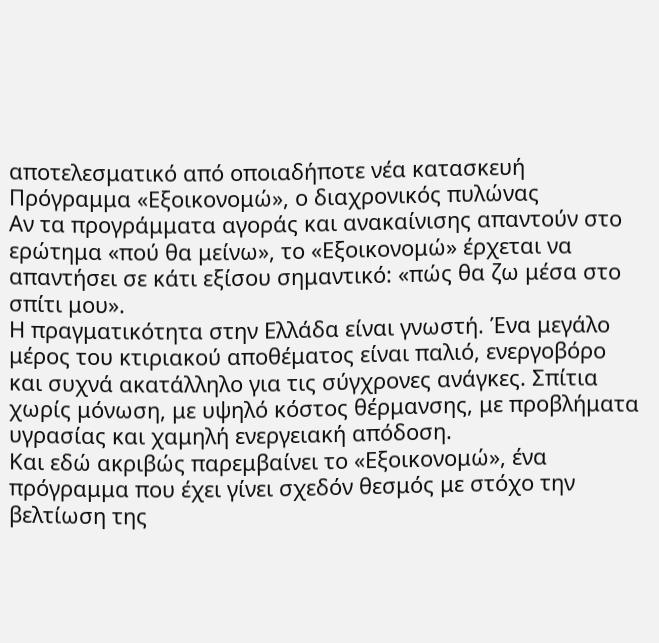αποτελεσματικό από οποιαδήποτε νέα κατασκευή
Πρόγραμμα «Εξοικονομώ», ο διαχρονικός πυλώνας
Αν τα προγράμματα αγοράς και ανακαίνισης απαντούν στο ερώτημα «πού θα μείνω», το «Εξοικονομώ» έρχεται να απαντήσει σε κάτι εξίσου σημαντικό: «πώς θα ζω μέσα στο σπίτι μου».
Η πραγματικότητα στην Ελλάδα είναι γνωστή. Ένα μεγάλο μέρος του κτιριακού αποθέματος είναι παλιό, ενεργοβόρο και συχνά ακατάλληλο για τις σύγχρονες ανάγκες. Σπίτια χωρίς μόνωση, με υψηλό κόστος θέρμανσης, με προβλήματα υγρασίας και χαμηλή ενεργειακή απόδοση.
Και εδώ ακριβώς παρεμβαίνει το «Εξοικονομώ», ένα πρόγραμμα που έχει γίνει σχεδόν θεσμός με στόχο την βελτίωση της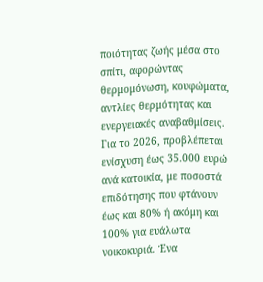ποιότητας ζωής μέσα στο σπίτι, αφορώντας θερμομόνωση, κουφώματα, αντλίες θερμότητας και ενεργειακές αναβαθμίσεις.
Για το 2026, προβλέπεται ενίσχυση έως 35.000 ευρώ ανά κατοικία, με ποσοστά επιδότησης που φτάνουν έως και 80% ή ακόμη και 100% για ευάλωτα νοικοκυριά. Ένα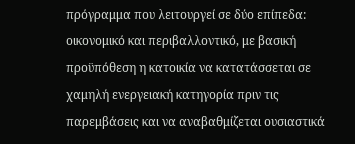πρόγραμμα που λειτουργεί σε δύο επίπεδα:
οικονομικό και περιβαλλοντικό, με βασική προϋπόθεση η κατοικία να κατατάσσεται σε χαμηλή ενεργειακή κατηγορία πριν τις παρεμβάσεις και να αναβαθμίζεται ουσιαστικά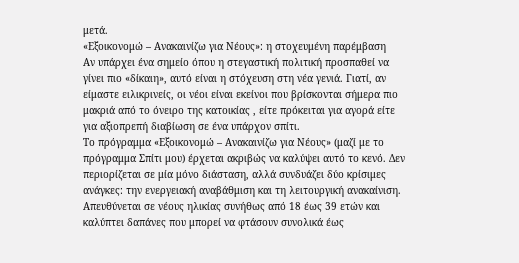μετά.
«Εξοικονομώ – Ανακαινίζω για Νέους»: η στοχευμένη παρέμβαση
Αν υπάρχει ένα σημείο όπου η στεγαστική πολιτική προσπαθεί να γίνει πιο «δίκαιη», αυτό είναι η στόχευση στη νέα γενιά. Γιατί, αν είμαστε ειλικρινείς, οι νέοι είναι εκείνοι που βρίσκονται σήμερα πιο μακριά από το όνειρο της κατοικίας , είτε πρόκειται για αγορά είτε για αξιοπρεπή διαβίωση σε ένα υπάρχον σπίτι.
Το πρόγραμμα «Εξοικονομώ – Ανακαινίζω για Νέους» (μαζί με το πρόγραμμα Σπίτι μου) έρχεται ακριβώς να καλύψει αυτό το κενό. Δεν περιορίζεται σε μία μόνο διάσταση, αλλά συνδυάζει δύο κρίσιμες ανάγκες: την ενεργειακή αναβάθμιση και τη λειτουργική ανακαίνιση.
Απευθύνεται σε νέους ηλικίας συνήθως από 18 έως 39 ετών και καλύπτει δαπάνες που μπορεί να φτάσουν συνολικά έως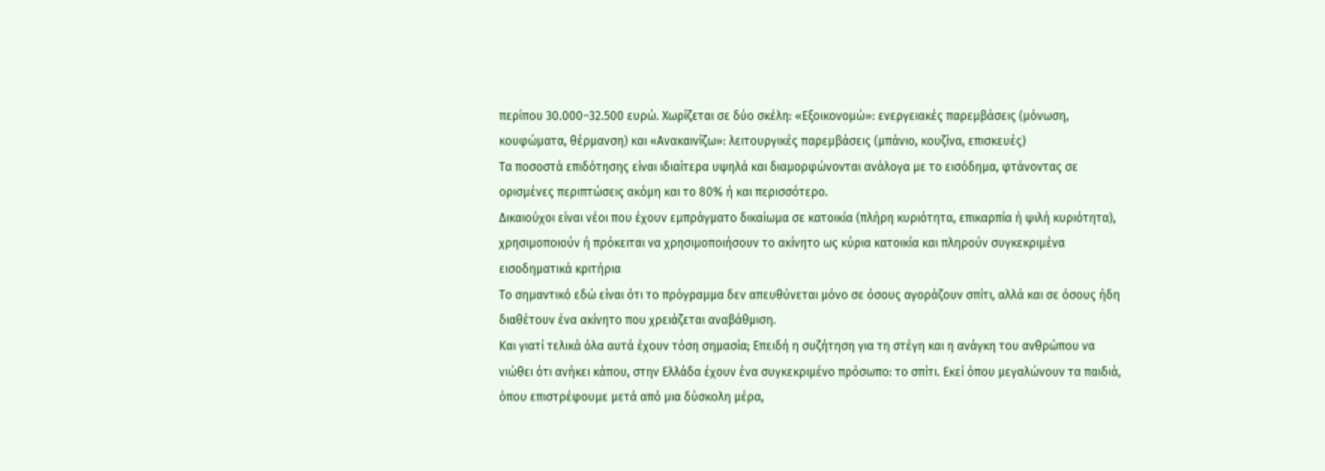περίπου 30.000–32.500 ευρώ. Χωρίζεται σε δύο σκέλη: «Εξοικονομώ»: ενεργειακές παρεμβάσεις (μόνωση, κουφώματα, θέρμανση) και «Ανακαινίζω»: λειτουργικές παρεμβάσεις (μπάνιο, κουζίνα, επισκευές)
Τα ποσοστά επιδότησης είναι ιδιαίτερα υψηλά και διαμορφώνονται ανάλογα με το εισόδημα, φτάνοντας σε ορισμένες περιπτώσεις ακόμη και το 80% ή και περισσότερο.
Δικαιούχοι είναι νέοι που έχουν εμπράγματο δικαίωμα σε κατοικία (πλήρη κυριότητα, επικαρπία ή ψιλή κυριότητα), χρησιμοποιούν ή πρόκειται να χρησιμοποιήσουν το ακίνητο ως κύρια κατοικία και πληρούν συγκεκριμένα εισοδηματικά κριτήρια
Το σημαντικό εδώ είναι ότι το πρόγραμμα δεν απευθύνεται μόνο σε όσους αγοράζουν σπίτι, αλλά και σε όσους ήδη διαθέτουν ένα ακίνητο που χρειάζεται αναβάθμιση.
Και γιατί τελικά όλα αυτά έχουν τόση σημασία; Επειδή η συζήτηση για τη στέγη και η ανάγκη του ανθρώπου να νιώθει ότι ανήκει κάπου, στην Ελλάδα έχουν ένα συγκεκριμένο πρόσωπο: το σπίτι. Εκεί όπου μεγαλώνουν τα παιδιά, όπου επιστρέφουμε μετά από μια δύσκολη μέρα,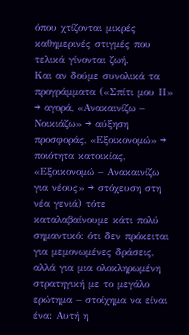όπου χτίζονται μικρές καθημερινές στιγμές που τελικά γίνονται ζωή.
Και αν δούμε συνολικά τα προγράμματα («Σπίτι μου ΙΙ» → αγορά, «Ανακαινίζω – Νοικιάζω» → αύξηση προσφοράς, «Εξοικονομώ» → ποιότητα κατοικίας, «Εξοικονομώ – Ανακαινίζω για νέους» → στόχευση στη νέα γενιά) τότε καταλαβαίνουμε κάτι πολύ σημαντικό: ότι δεν πρόκειται για μεμονωμένες δράσεις, αλλά για μια ολοκληρωμένη στρατηγική με το μεγάλο ερώτημα – στοίχημα να είναι ένα: Aυτή η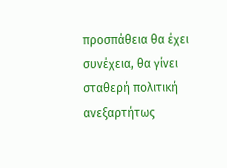προσπάθεια θα έχει συνέχεια, θα γίνει σταθερή πολιτική ανεξαρτήτως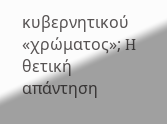κυβερνητικού «χρώματος»; H θετική απάντηση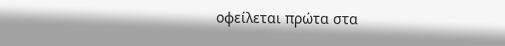οφείλεται πρώτα στα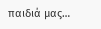παιδιά μας…